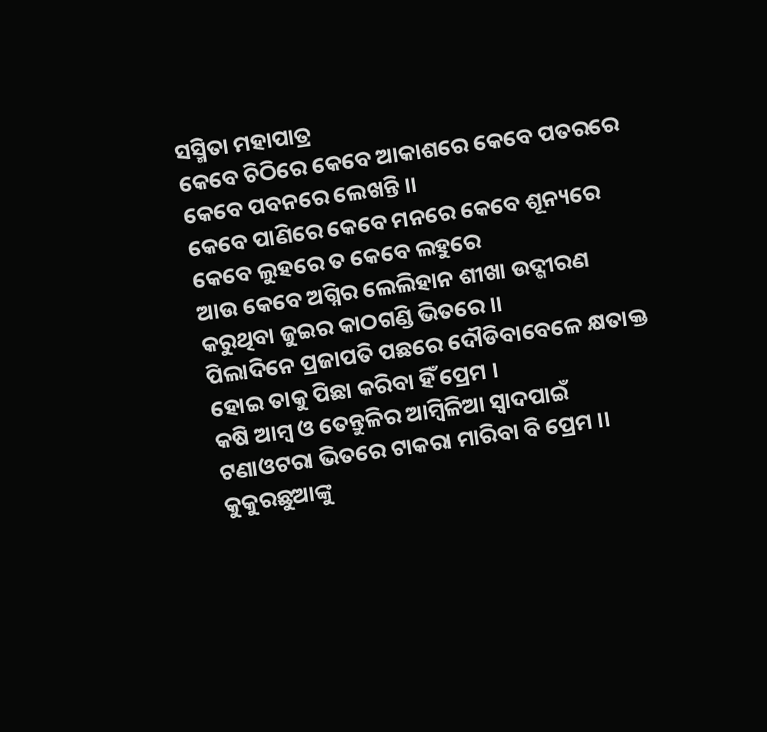ସସ୍ମିତା ମହାପାତ୍ର
କେବେ ଚିଠିରେ କେବେ ଆକାଶରେ କେବେ ପତରରେ କେବେ ପବନରେ ଲେଖନ୍ତି ।।
କେବେ ପାଣିରେ କେବେ ମନରେ କେବେ ଶୂନ୍ୟରେ କେବେ ଲୁହରେ ତ କେବେ ଲହୁରେ
ଆଉ କେବେ ଅଗ୍ନିର ଲେଲିହାନ ଶୀଖା ଉଦ୍ଗୀରଣ କରୁଥିବା ଜୁଇର କାଠଗଣ୍ଡି ଭିତରେ ।।
ପିଲାଦିନେ ପ୍ରଜାପତି ପଛରେ ଦୌଡିବାବେଳେ କ୍ଷତାକ୍ତ ହୋଇ ତାକୁ ପିଛା କରିବା ହିଁ ପ୍ରେମ ।
କଷି ଆମ୍ବ ଓ ତେନ୍ତୁଳିର ଆମ୍ବିଳିଆ ସ୍ବାଦପାଇଁ ଟଣାଓଟରା ଭିତରେ ଟାକରା ମାରିବା ବି ପ୍ରେମ ।।
କୁକୁରଛୁଆଙ୍କୁ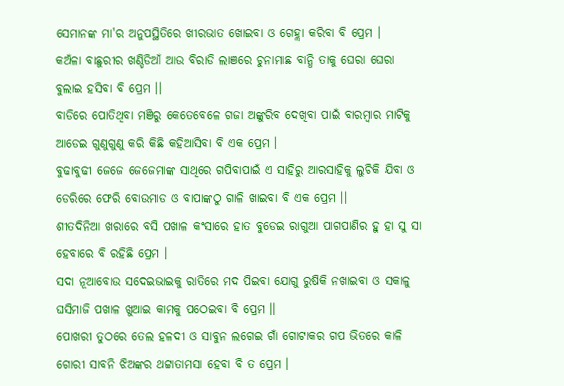ସେମାନଙ୍କ ମା'ର ଅନୁପସ୍ଥିତିରେ ଖୀରଭାତ ଖୋଇବା ଓ ଗେହ୍ଲା କରିବା ବି ପ୍ରେମ ।
କଅଁଳା ବାଛୁରୀର ଖଣ୍ଡିଡିଆଁ ଆଉ ବିରାଡି ଲାଞରେ ଚୁନାମାଛ ବାନ୍ଧି ତାକୁ ଘେରା ଘେରା ବୁଲାଇ ହସିବା ବି ପ୍ରେମ ।।
ବାଡିରେ ପୋତିଥିବା ମଞିରୁ କେତେବେଳେ ଗଜା ଅଙ୍କୁରିବ ଦେଖିବା ପାଇଁ ବାରମ୍ବାର ମାଟିକୁ ଆଡେଇ ଗୁଣୁଗୁଣୁ କରି କିଛି କହିଆସିବା ବି ଏକ ପ୍ରେମ ।
ବୁଢାବୁଢୀ ଜେଜେ ଜେଜେମାଙ୍କ ସାଥିରେ ଗପିବାପାଇଁ ଏ ସାହିରୁ ଆରସାହିକୁ ଲୁଚିକି ଯିବା ଓ ଡେରିରେ ଫେରି ବୋଉମାଡ ଓ ବାପାଙ୍କଠୁ ଗାଳି ଖାଇବା ବି ଏକ ପ୍ରେମ ।।
ଶୀତଦିନିଆ ଖରାରେ ବସି ପଖାଳ କଂସାରେ ହାତ ବୁଡେଇ ରାଗୁଆ ପାଗପାଣିର ହୁ ହା ସୁ ସା ହେବାରେ ବି ରହିଛି ପ୍ରେମ ।
ସଦା ନୂଆବୋଉ ସଦେଇଭାଇକୁ ରାତିରେ ମଦ ପିଇବା ଯୋଗୁ ରୁଷିକି ନଖାଇବା ଓ ସକାଳୁ ଘସିମାଜି ପଖାଳ ଖୁଆଇ କାମକୁ ପଠେଇବା ବି ପ୍ରେମ ।।
ପୋଖରୀ ତୁଠରେ ତେଲ ହଳଦୀ ଓ ସାବୁନ ଲଗେଇ ଗାଁ ଗୋଟାକର ଗପ ଭିତରେ କାଳି ଗୋରୀ ସାବନି ଝିଅଙ୍କର ଥଟ୍ଟାତାମସା ହେବା ବି ତ ପ୍ରେମ ।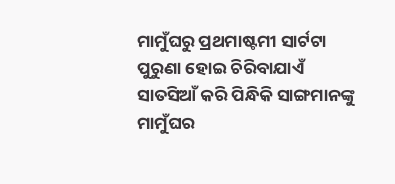ମାମୁଁଘରୁ ପ୍ରଥମାଷ୍ଟମୀ ସାର୍ଟଟା ପୁରୁଣା ହୋଇ ଚିରିବାଯାଏଁ ସାତସିଆଁ କରି ପିନ୍ଧିକି ସାଙ୍ଗମାନଙ୍କୁ ମାମୁଁଘର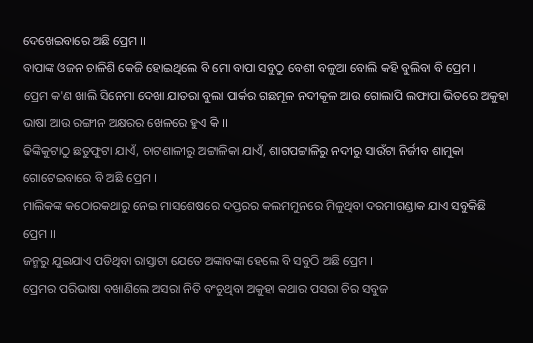ଦେଖେଇବାରେ ଅଛି ପ୍ରେମ ।।
ବାପାଙ୍କ ଓଜନ ଚାଳିଶି କେଜି ହୋଇଥିଲେ ବି ମୋ ବାପା ସବୁଠୁ ବେଶୀ ବଳୁଆ ବୋଲି କହି ବୁଲିବା ବି ପ୍ରେମ ।
ପ୍ରେମ କ'ଣ ଖାଲି ସିନେମା ଦେଖା ଯାତରା ବୁଲା ପାର୍କର ଗଛମୂଳ ନଦୀକୂଳ ଆଉ ଗୋଲାପି ଲଫାପା ଭିତରେ ଅକୁହା ଭାଷା ଆଉ ରଙ୍ଗୀନ ଅକ୍ଷରର ଖେଳରେ ହୁଏ କି ।।
ଢିଙ୍କିକୁଟାଠୁ ଛତୁଫୁଟା ଯାଏଁ, ଚାଟଶାଳୀରୁ ଅଟ୍ଟାଳିକା ଯାଏଁ, ଶାଗପଟ୍ଟାଳିରୁ ନଦୀରୁ ସାଉଁଟା ନିର୍ଜୀବ ଶାମୁକା ଗୋଟେଇବାରେ ବି ଅଛି ପ୍ରେମ ।
ମାଲିକଙ୍କ କଠୋରକଥାରୁ ନେଇ ମାସଶେଷରେ ଦପ୍ତରର କଲମମୁନରେ ମିଳୁଥିବା ଦରମାଗଣ୍ଡାକ ଯାଏ ସବୁକିଛି ପ୍ରେମ ।।
ଜନ୍ମରୁ ଯୁଇଯାଏ ପଡିଥିବା ରାସ୍ତାଟା ଯେତେ ଅଙ୍କାବଙ୍କା ହେଲେ ବି ସବୁଠି ଅଛି ପ୍ରେମ ।
ପ୍ରେମର ପରିଭାଷା ବଖାଣିଲେ ଅସରା ନିତି ବଂଚୁଥିବା ଅକୁହା କଥାର ପସରା ଚିର ସବୁଜ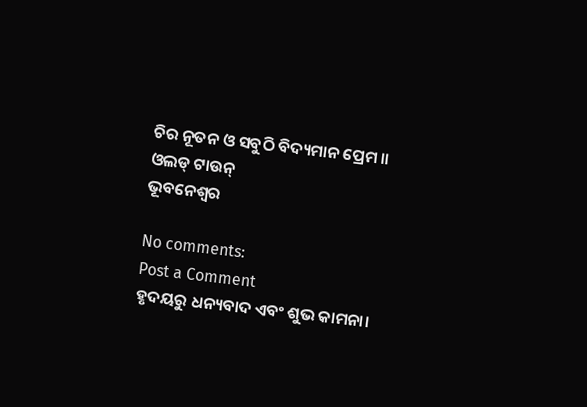ଚିର ନୂତନ ଓ ସବୁଠି ବିଦ୍ୟମାନ ପ୍ରେମ ।।
ଓଲଡ୍ ଟାଉନ୍
ଭୂବନେଶ୍ବର

No comments:
Post a Comment
ହୃଦୟରୁ ଧନ୍ୟବାଦ ଏବଂ ଶୁଭ କାମନା।